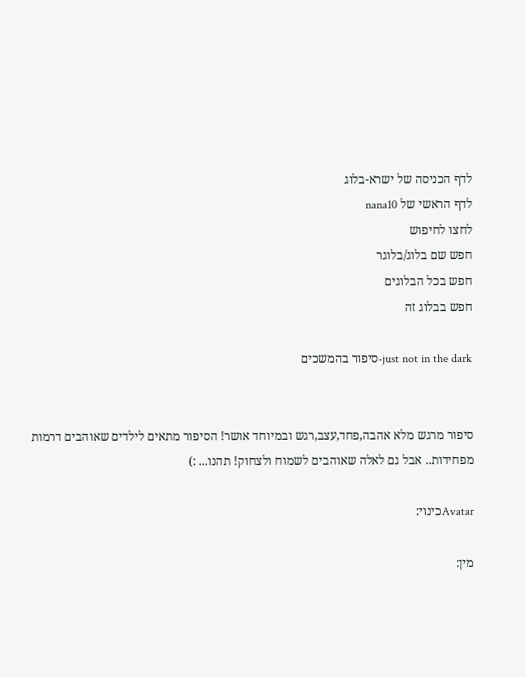לדף הכניסה של ישרא-בלוג
לדף הראשי של nana10
לחצו לחיפוש
חפש שם בלוג/בלוגר
חפש בכל הבלוגים
חפש בבלוג זה

just not in the dark-סיפור בהמשכים


סיפור מרגש מלא אהבה,פחד,עצב,רגש ובמיוחד אושר! הסיפור מתאים לילדים שאוהבים דרמות מפחידות.. אבל גם לאלה שאוהבים לשמוח ולצחוק! תהנו... :)

Avatarכינוי:

מין: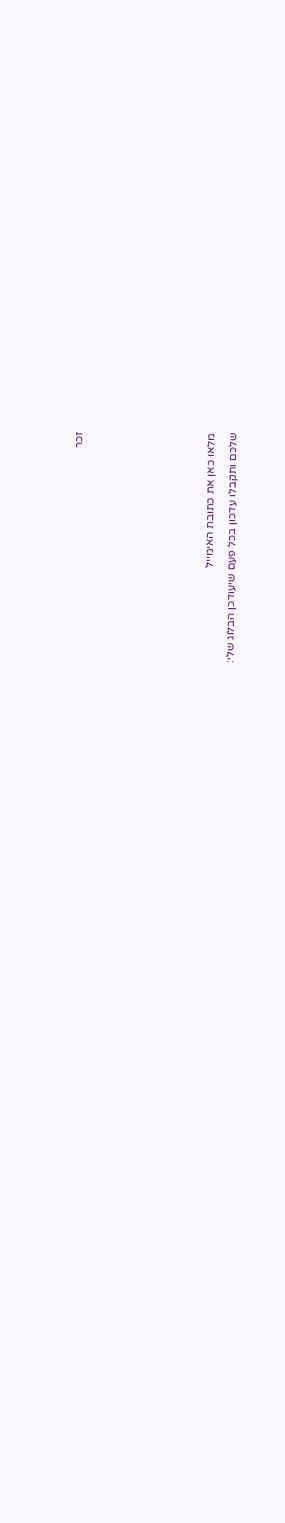זכר





מלאו כאן את כתובת האימייל
שלכם ותקבלו עדכון בכל פעם שיעודכן הבלוג שלי: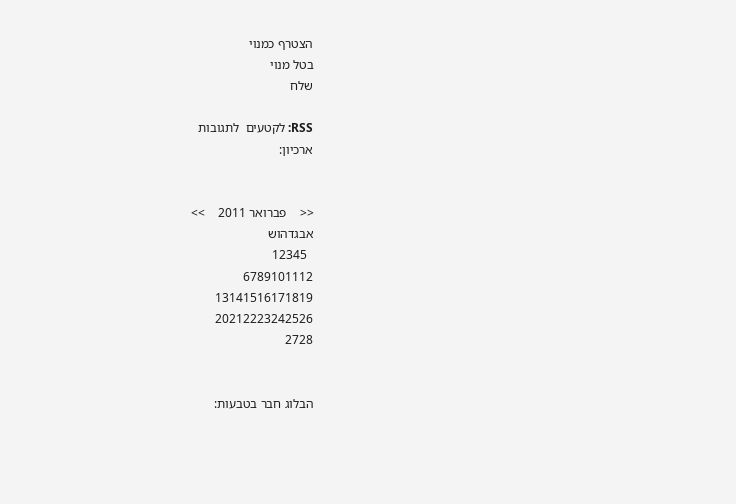הצטרף כמנוי
בטל מנוי
שלח

RSS: לקטעים  לתגובות
ארכיון:


<<    פברואר 2011    >>
אבגדהוש
  12345
6789101112
13141516171819
20212223242526
2728


הבלוג חבר בטבעות: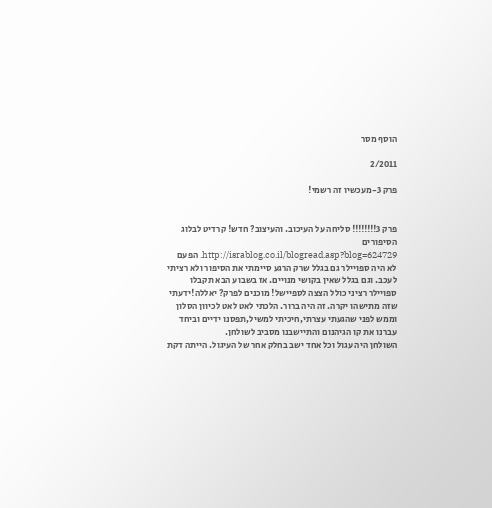הוסף מסר

2/2011

פרק 3-מעכשיו זה רשמי!


פרק 3!!!!!!!! סליחה על העיכוב. והעיצוב? חדש! קרדיט לבלוג הסיפורים http://israblog.co.il/blogread.asp?blog=624729. הפעם לא היה ספויילר גם בגלל שרק הרגע סיימתי את הסיפור ולא רציתי לעכב. וגם בגלל שאין בקושי מנויים. אז בשבוע הבא תקבלו ספויילר רציני כולל הצצה לספיישל! מוכנים לפרק? יאללה!ידעתי שזה מתישהו יקרה. זה היה ברור. הלכתי לאט לאט לכיוון הסלון וממש לפני שהגעתי עצרתי,חיכיתי למשיל,תפסנו ידיים וביחד עברנו את קו הגיהנום והתיישבנו מסביב לשולחן.
השולחן היה עגול וכל אחד ישב בחלק אחר של העיגול. הייתה דקת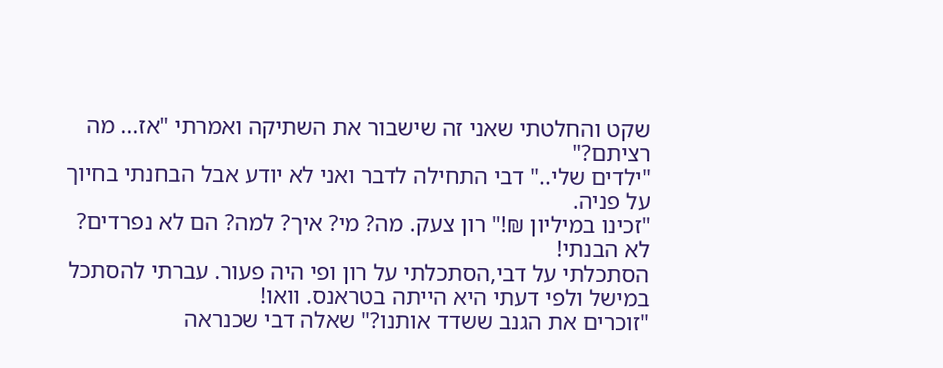שקט והחלטתי שאני זה שישבור את השתיקה ואמרתי "אז... מה רציתם?"
"ילדים שלי.." דבי התחילה לדבר ואני לא יודע אבל הבחנתי בחיוך על פניה.
"זכינו במיליון ₪!" רון צעק. מה? מי? איך? למה? הם לא נפרדים? לא הבנתי!
הסתכלתי על דבי,הסתכלתי על רון ופי היה פעור. עברתי להסתכל במישל ולפי דעתי היא הייתה בטראנס. וואו!
"זוכרים את הגנב ששדד אותנו?" שאלה דבי שכנראה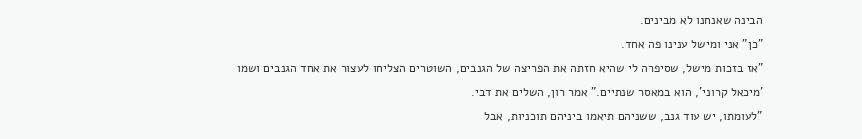הבינה שאנחנו לא מבינים.
"כן" אני ומישל ענינו פה אחד.
"אז בזכות מישל, שסיפרה לי שהיא חזתה את הפריצה של הגנבים, השוטרים הצליחו לעצור את אחד הגנבים ושמו 'מיכאל קרוני', הוא במאסר שנתיים." אמר רון, השלים את דבי.
"לעומתו, יש עוד גנב, ששניהם תיאמו ביניהם תוכניות, אבל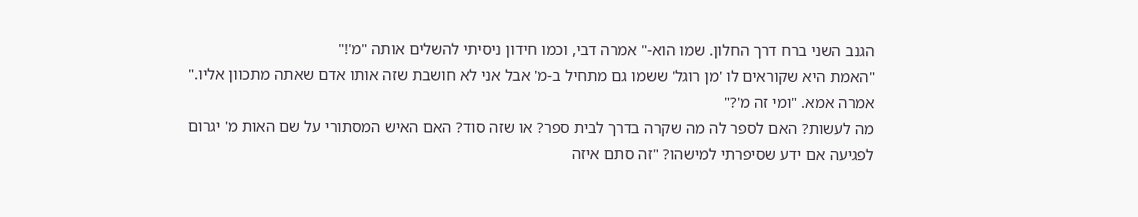הגנב השני ברח דרך החלון. שמו הוא-" אמרה דבי, וכמו חידון ניסיתי להשלים אותה "מ'!"
"האמת היא שקוראים לו 'מן רוגל' ששמו גם מתחיל ב-מ' אבל אני לא חושבת שזה אותו אדם שאתה מתכוון אליו." אמרה אמא. "ומי זה מ'?"
מה לעשות? האם לספר לה מה שקרה בדרך לבית ספר? או שזה סוד? האם האיש המסתורי על שם האות מ' יגרום לפגיעה אם ידע שסיפרתי למישהו? "זה סתם איזה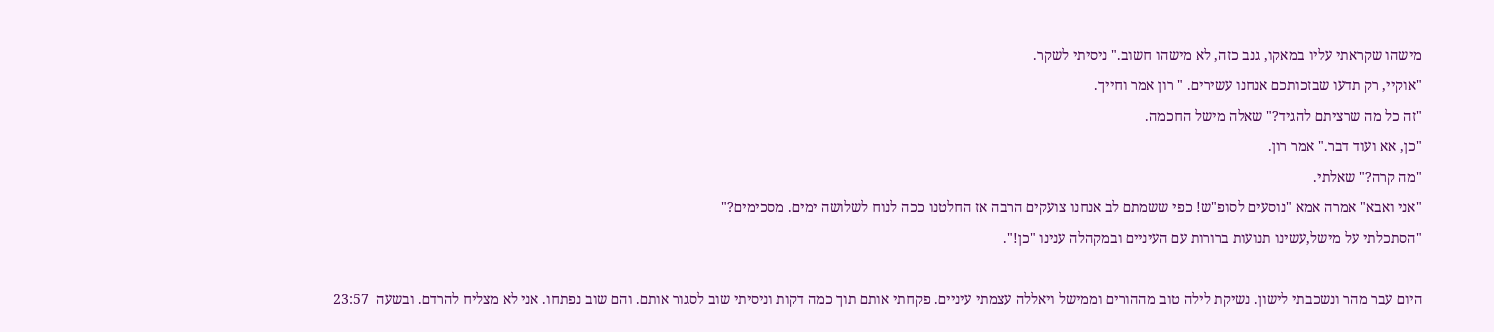מישהו שקראתי עליו במאקו, גנב כזה, לא מישהו חשוב." ניסיתי לשקר.
"אוקיי, רק תדעו שבזכותכם אנחנו עשירים. " רון אמר וחייך.
"זה כל מה שרציתם להגיד?" שאלה מישל החכמה.
"כן, אא ועוד דבר." אמר רון.
"מה קרה?" שאלתי.
"אני ואבא" אמרה אמא "נוסעים לסופ"ש! כפי ששמתם לב אנחנו צועקים הרבה אז החלטנו ככה לנוח לשלושה ימים. מסכימים?"
"הסתכלתי על מישל,עשינו תנועות ברורות עם העיניים ובמקהלה ענינו "כן!".

היום עבר מהר ונשכבתי לישון. נשיקת לילה טוב מההורים וממישל ויאללה עצמתי עיניים. פקחתי אותם תוך כמה דקות וניסיתי שוב לסגור אותם. והם שוב נפתחו. אני לא מצליח להרדם. ובשעה  23:57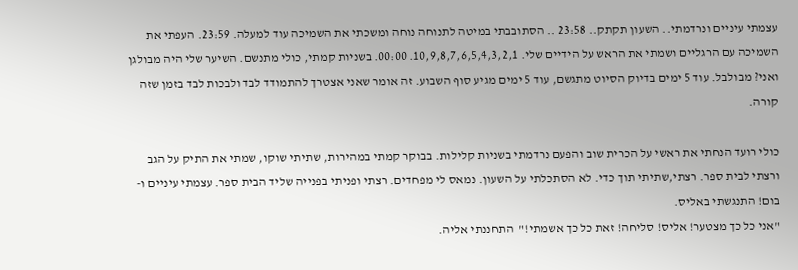עצמתי עיניים ונרדמתי.. השעון תקתק.. 23:58 .. הסתובבתי במיטה לתנוחה נוחה ומשכתי את השמיכה עוד למעלה. 23:59. העפתי את השמיכה עם הרגליים ושמתי את הראש על הידיים שלי. 10,9,8,7,6,5,4,3,2,1. 00:00. בשניות קמתי, כולי מתנשם. השיער שלי היה מבולגן ואני? מבולבל. עוד 5 ימים בדיוק הסיוט מתגשם, עוד 5 ימים מגיע סוף השבוע. זה אומר שאני אצטרך להתמודד לבד ולבכות לבד בזמן שזה קורה.

כולי רועד הנחתי את ראשי על הכרית שוב והפעם נרדמתי בשניות קלילות. בבוקר קמתי במהירות, שתיתי שוקו, שמתי את התיק על הגב ורצתי לבית ספר. רצתי,שתיתי תוך כדי. לא הסתכלתי על השעון. נמאס לי מפחדים. רצתי ופניתי בפנייה שליד הבית ספר. עצמתי עיניים ו-
בום! התנגשתי באליס.
"אני כל כך מצטער! אליס! סליחה! זאת כל כך אשמתי!"  התחננתי אליה.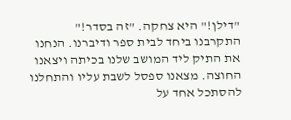"דילן!" היא צחקה. "זה בסדר!"
התקרבנו ביחד לבית ספר ודיברנו. הנחנו את התיק ליד המושב שלנו בכיתה ויצאנו החוצה. מצאנו ספסל לשבת עליו והתחלנו להסתכל אחד על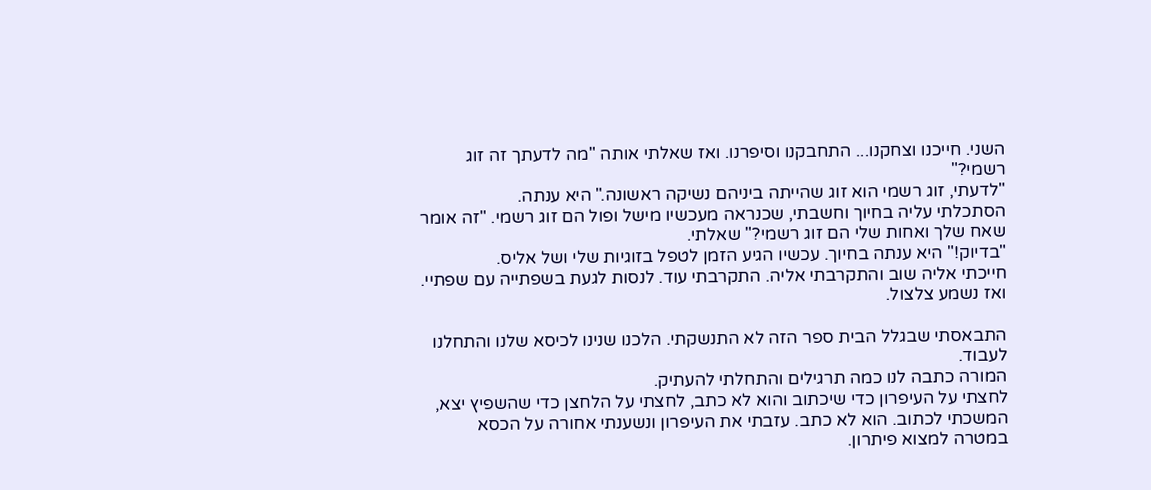השני. חייכנו וצחקנו... התחבקנו וסיפרנו. ואז שאלתי אותה "מה לדעתך זה זוג רשמי?"
"לדעתי, זוג רשמי הוא זוג שהייתה ביניהם נשיקה ראשונה." היא ענתה.
הסתכלתי עליה בחיוך וחשבתי, שכנראה מעכשיו מישל ופול הם זוג רשמי. "זה אומר שאח שלך ואחות שלי הם זוג רשמי?" שאלתי.
"בדיוק!" היא ענתה בחיוך. עכשיו הגיע הזמן לטפל בזוגיות שלי ושל אליס.
חייכתי אליה שוב והתקרבתי אליה. התקרבתי עוד. לנסות לגעת בשפתייה עם שפתיי. ואז נשמע צלצול.

התבאסתי שבגלל הבית ספר הזה לא התנשקתי. הלכנו שנינו לכיסא שלנו והתחלנו לעבוד.
המורה כתבה לנו כמה תרגילים והתחלתי להעתיק.
לחצתי על העיפרון כדי שיכתוב והוא לא כתב, לחצתי על הלחצן כדי שהשפיץ יצא, המשכתי לכתוב. הוא לא כתב. עזבתי את העיפרון ונשענתי אחורה על הכסא במטרה למצוא פיתרון.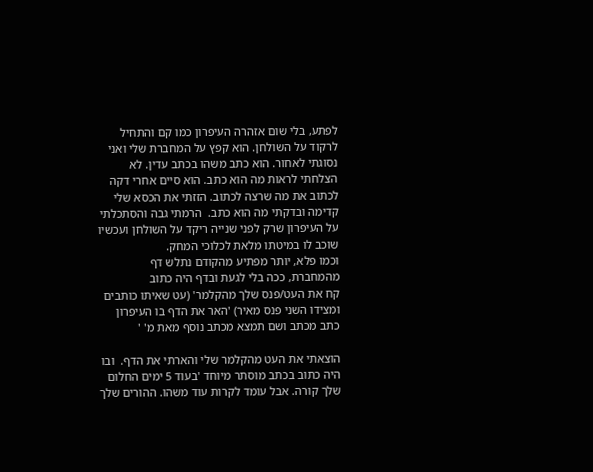לפתע, בלי שום אזהרה העיפרון כמו קם והתחיל לרקוד על השולחן. הוא קפץ על המחברת שלי ואני נסוגתי לאחור. הוא כתב משהו בכתב עדין. לא הצלחתי לראות מה הוא כתב. הוא סיים אחרי דקה לכתוב את מה שרצה לכתוב. הזזתי את הכסא שלי קדימה ובדקתי מה הוא כתב.  הרמתי גבה והסתכלתי על העיפרון שרק לפני שנייה ריקד על השולחן ועכשיו שוכב לו במיטתו מלאת לכלוכי המחק.
וכמו פלא, יותר מפתיע מהקודם נתלש דף מהמחברת, ככה בלי לגעת ובדף היה כתוב
קח את העט/פנס שלך מהקלמר' (עט שאיתו כותבים ומצידו השני פנס מאיר) 'האר את הדף בו העיפרון כתב מכתב ושם תמצא מכתב נוסף מאת מ' '

הוצאתי את העט מהקלמר שלי והארתי את הדף.  ובו היה כתוב בכתב מוסתר מיוחד 'בעוד 5 ימים החלום שלך קורה. אבל עומד לקרות עוד משהו. ההורים שלך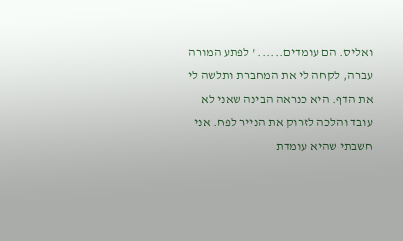ואליס. הם עומדים...... ' לפתע המורה עברה, לקחה לי את המחברת ותלשה לי את הדף. היא כנראה הבינה שאני לא עובד והלכה לזרוק את הנייר לפח. אני חשבתי שהיא עומדת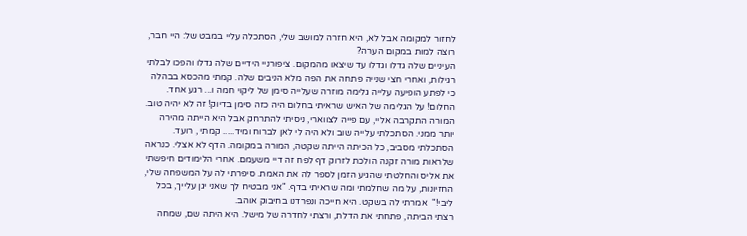לחזור למקומה אבל לא, היא חזרה למושב שלי, הסתכלה עליי במבט של: היי חבר, רוצה למות במקום הערה?
העיניים שלה גדלו וגדלו עד שיצאו מהמקום. ציפורניי הידיים שלה גדלו והפכו לבלתי רגילות, ואחרי חצי שנייה פתחה את הפה מלא הניבים שלה. קמתי מהכסא בבהלה כי לפתע הופיעה עלייה גלימה מוזרה שעלייה סימן של ליקוי חמה ו... רגע אחד. החלום! על הגלימה של האיש שראיתי בחלום היה כזה סימן בדיוק! זה לא יהיה טוב.
המורה התקרבה אליי, עם פייה לצווארי, ניסיתי להתרחק אבל היא הייתה מהירה יותר ממני. הסתכלתי עלייה שוב ולא היה לי לאן לברוח ומיד..... קמתי , רועד. הסתכלתי מסביב, כל הכיתה הייתה שקטה, המורה במקומה. הדף לא אצלי. כנראה שלראות מורה זקנה הולכת לזרוק דף לפח זה דיי משעמם. אחרי הלימודים חיפשתי את אליס והחלטתי שהגיע הזמן לספר לה את האמת. סיפרתי לה על המשפחה שלי, החזיונות, על מה שחלמתי ומה שראיתי בדף. "אני מבטיח לך שאני יגן עלייך, בכל ליבי!"  אמרתי לה בשקט. היא חייכה ונפרדנו בחיבוק אוהב.
רצתי הביתה, פתחתי את הדלת, ורצתי לחדרה של מישל. היא היתה שם, שמחה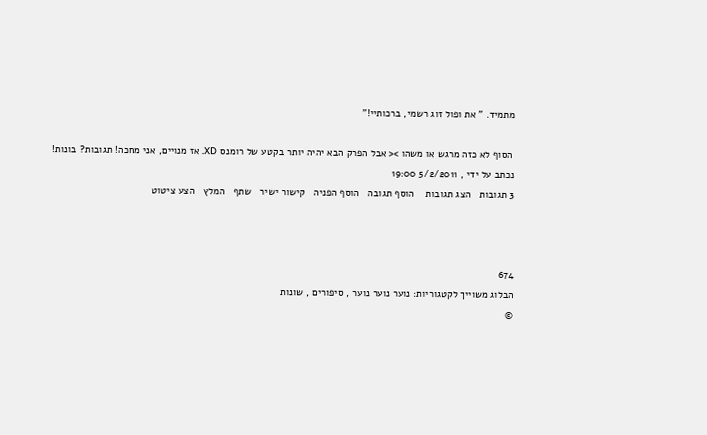מתמיד. " את ופול זוג רשמי, ברכותיי!"

 הסוף לא כזה מרגש או משהו >< אבל הפרק הבא יהיה יותר בקטע של רומנס XD. אז מנויים, אני מחכה! תגובות? בונות!
נכתב על ידי , 5/2/2011 19:00
3 תגובות   הצג תגובות    הוסף תגובה   הוסף הפניה   קישור ישיר   שתף   המלץ   הצע ציטוט



674
הבלוג משוייך לקטגוריות: נוער נוער נוער , סיפורים , שונות
©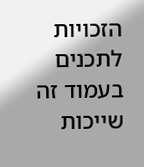הזכויות לתכנים בעמוד זה שייכות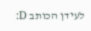לעידן הכותב D: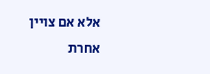אלא אם צויין אחרת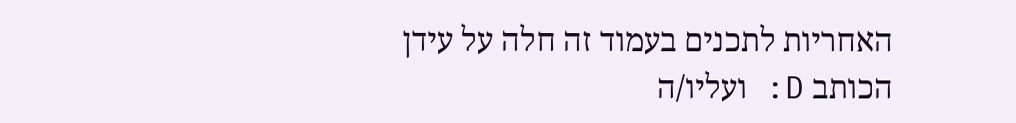האחריות לתכנים בעמוד זה חלה על עידן הכותב D: ועליו/ה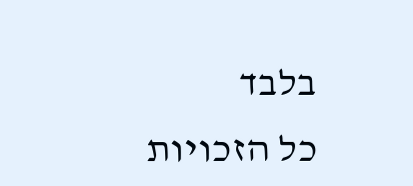בלבד
כל הזכויות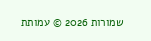שמורות 2026 © עמותת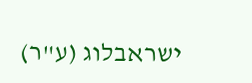ישראבלוג (ע"ר)